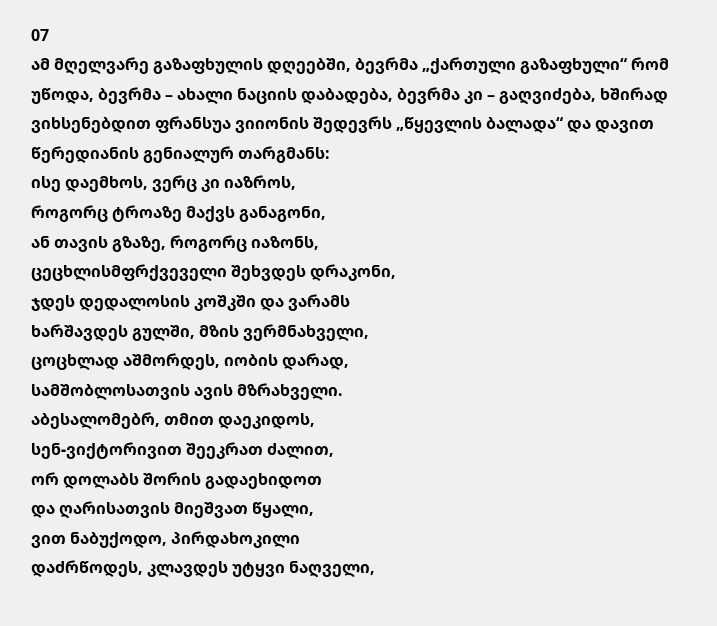07
ამ მღელვარე გაზაფხულის დღეებში, ბევრმა „ქართული გაზაფხული“ რომ უწოდა, ბევრმა – ახალი ნაციის დაბადება, ბევრმა კი – გაღვიძება, ხშირად ვიხსენებდით ფრანსუა ვიიონის შედევრს „წყევლის ბალადა“ და დავით წერედიანის გენიალურ თარგმანს:
ისე დაემხოს, ვერც კი იაზროს,
როგორც ტროაზე მაქვს განაგონი,
ან თავის გზაზე, როგორც იაზონს,
ცეცხლისმფრქვეველი შეხვდეს დრაკონი,
ჯდეს დედალოსის კოშკში და ვარამს
ხარშავდეს გულში, მზის ვერმნახველი,
ცოცხლად აშმორდეს, იობის დარად,
სამშობლოსათვის ავის მზრახველი.
აბესალომებრ, თმით დაეკიდოს,
სენ-ვიქტორივით შეეკრათ ძალით,
ორ დოლაბს შორის გადაეხიდოთ
და ღარისათვის მიეშვათ წყალი,
ვით ნაბუქოდო, პირდახოკილი
დაძრწოდეს, კლავდეს უტყვი ნაღველი,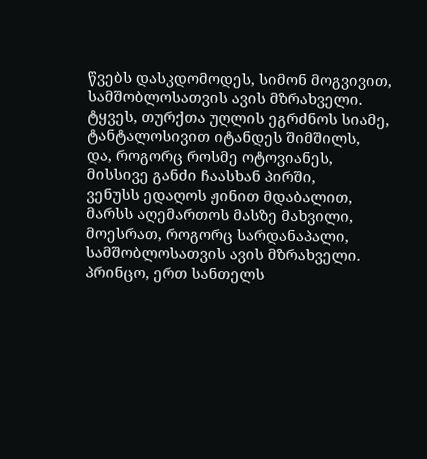წვებს დასკდომოდეს, სიმონ მოგვივით,
სამშობლოსათვის ავის მზრახველი.
ტყვეს, თურქთა უღლის ეგრძნოს სიამე,
ტანტალოსივით იტანდეს შიმშილს,
და, როგორც როსმე ოტოვიანეს,
მისსივე განძი ჩაასხან პირში,
ვენუსს ედაღოს ჟინით მდაბალით,
მარსს აღემართოს მასზე მახვილი,
მოესრათ, როგორც სარდანაპალი,
სამშობლოსათვის ავის მზრახველი.
პრინცო, ერთ სანთელს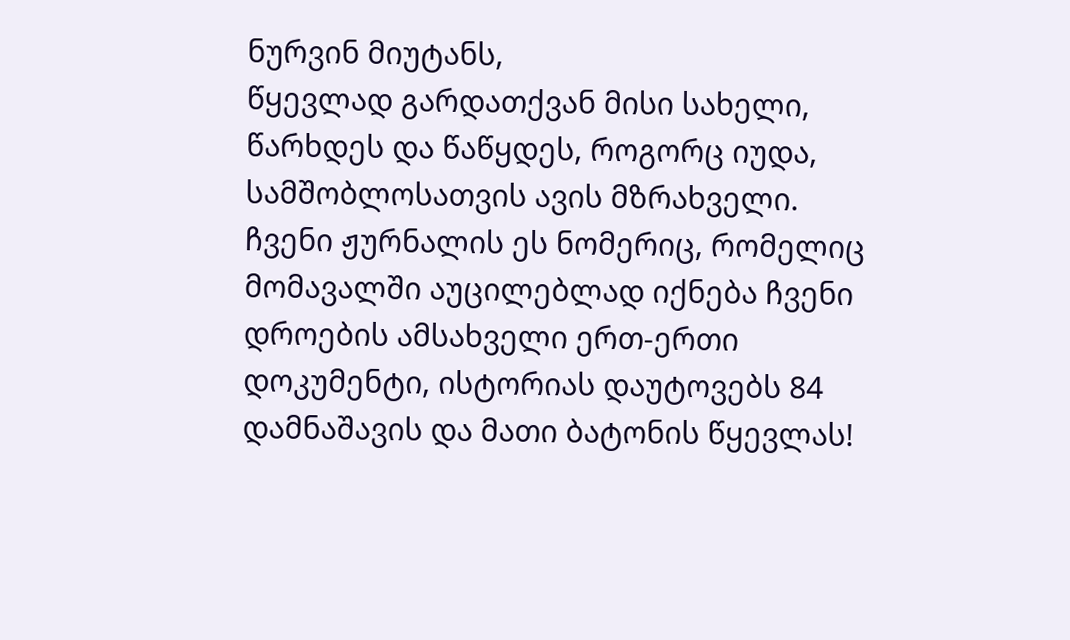ნურვინ მიუტანს,
წყევლად გარდათქვან მისი სახელი,
წარხდეს და წაწყდეს, როგორც იუდა,
სამშობლოსათვის ავის მზრახველი.
ჩვენი ჟურნალის ეს ნომერიც, რომელიც მომავალში აუცილებლად იქნება ჩვენი დროების ამსახველი ერთ-ერთი დოკუმენტი, ისტორიას დაუტოვებს 84 დამნაშავის და მათი ბატონის წყევლას!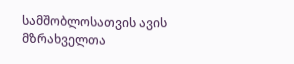სამშობლოსათვის ავის მზრახველთა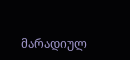მარადიულ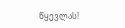წყევლას!